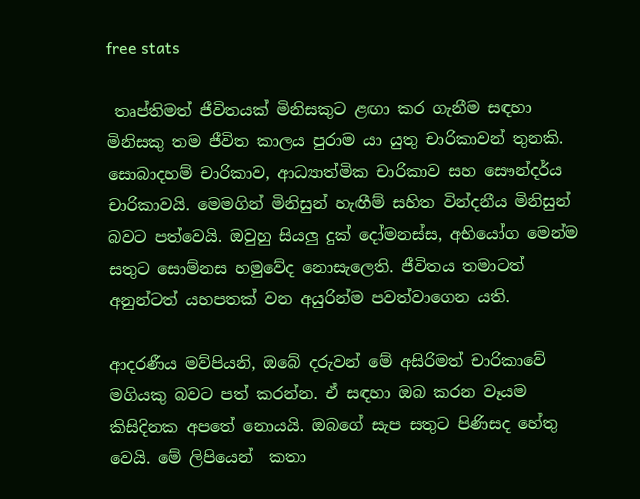free stats

 තෘප්තිමත් ජීවිතයක් මිනිසකුට ළඟා කර ගැනීම සඳහා මිනිසකු තම ජීවිත කාලය පුරාම යා යුතු චාරිකාවන් තුනකි. සොබාදහම් චාරිකාව, ආධ්‍යාත්මික චාරිකාව සහ සෞන්දර්ය චාරිකාවයි. මෙමගින් මිනිසුන් හැඟීම් සහිත වින්දනීය මිනිසුන් බවට පත්වෙයි. ඔවුහු සියලු දුක් දෝමනස්ස, අභියෝග මෙන්ම සතුට සොම්නස හමුවේද නොසැලෙති. ජීවිතය තමාටත් අනුන්ටත් යහපතක් වන අයුරින්ම පවත්වාගෙන යති.

ආදරණීය මව්පියනි, ඔබේ දරුවන් මේ අසිරිමත් චාරිකාවේ මගියකු බවට පත් කරන්න. ඒ සඳහා ඔබ කරන වෑයම කිසිදිනක අපතේ නොයයි. ඔබගේ සැප සතුට පිණිසද හේතු වෙයි. මේ ලිපියෙන්  කතා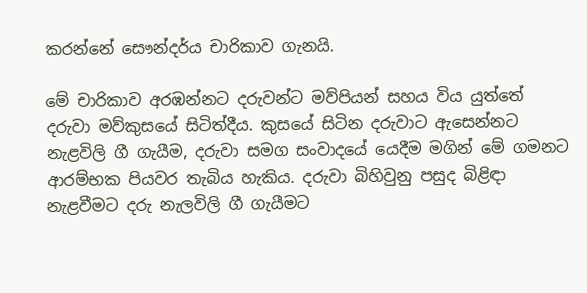කරන්නේ සෞන්දර්ය චාරිකාව ගැනයි.

මේ චාරිකාව අරඹන්නට දරුවන්ට මව්පියන් සහය විය යුත්තේ දරුවා මව්කුසයේ සිටිත්දීය. කුසයේ සිටින දරුවාට ඇසෙන්නට නැළවිලි ගී ගැයීම, දරුවා සමග සංවාදයේ යෙදීම මගින් මේ ගමනට ආරම්භක පියවර තැබිය හැකිය. දරුවා බිහිවුනු පසුද බිළිඳා නැළවීමට දරු නැලවිලි ගී ගැයීමට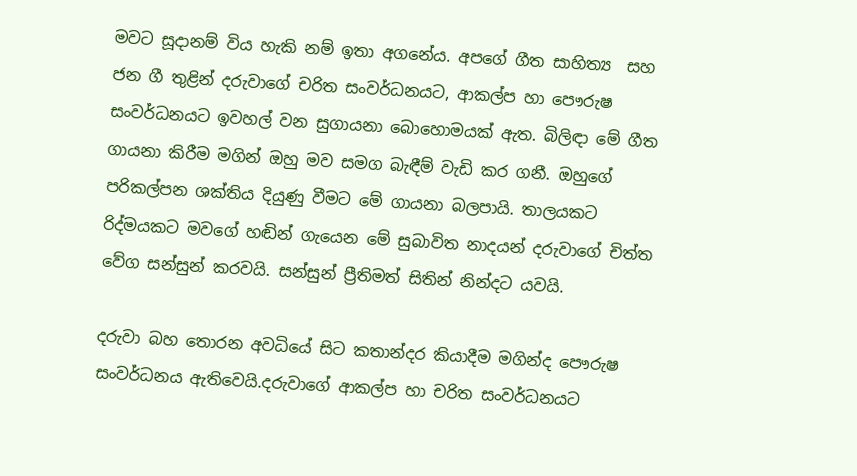මවට සූදානම් විය හැකි නම් ඉතා අගනේය. අපගේ ගීත සාහිත්‍ය  සහ ජන ගී තුළින් දරුවාගේ චරිත සංවර්ධනයට, ආකල්ප හා පෞරුෂ සංවර්ධනයට ඉවහල් වන සුගායනා බොහොමයක් ඇත. බිලිඳා මේ ගීත ගායනා කිරීම මගින් ඔහු මව සමග බැඳීම් වැඩි කර ගනී. ඔහුගේ පරිකල්පන ශක්තිය දියුණු වීමට මේ ගායනා බලපායි. තාලයකට රිද්මයකට මවගේ හඬින් ගැයෙන මේ සුබාවිත නාදයන් දරුවාගේ චිත්ත වේග සන්සුන් කරවයි. සන්සුන් ප්‍රීතිමත් සිතින් නින්දට යවයි.

දරුවා බහ තොරන අවධියේ සිට කතාන්දර කියාදීම මගින්ද පෞරුෂ සංවර්ධනය ඇතිවෙයි.දරුවාගේ ආකල්ප හා චරිත සංවර්ධනයට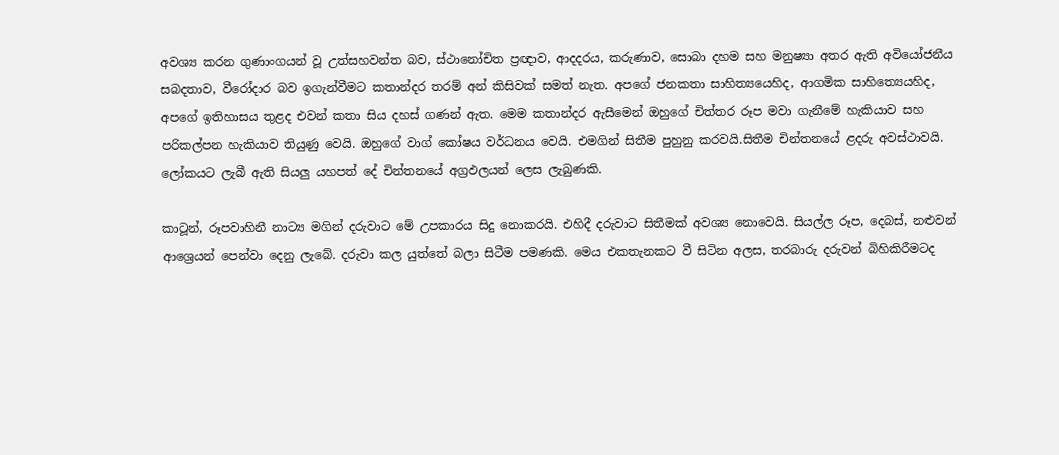අවශ්‍ය කරන ගුණාංගයන් වූ උත්සහවන්ත බව, ස්ථානෝචිත ප්‍රඥාව, ආදදරය, කරුණාව, සොබා දහම සහ මනුෂ්‍යා අතර ඇති අවියෝජනීය සබදතාව, වීරෝදාර බව ඉගැන්වීමට කතාන්දර තරම් අන් කිසිවක් සමත් නැත. අපගේ ජනකතා සාහිත්‍යයෙහිද, ආගමික සාහිත්‍යෙයහිද, අපගේ ඉතිහාසය තුළද එවන් කතා සිය දහස් ගණන් ඇත. මෙම කතාන්දර ඇසීමෙන් ඔහුගේ චිත්තර රූප මවා ගැනීමේ හැකියාව සහ පරිකල්පන හැකියාව තියුණු වෙයි. ඔහුගේ වාග් කෝෂය වර්ධනය වෙයි. එමගින් සිතීම පුහුනු කරවයි.සිතීම චින්තනයේ ළදරු අවස්ථාවයි. ලෝකයට ලැබී ඇති සියලු යහපත් දේ චින්තනයේ අග්‍රඵලයන් ලෙස ලැබුණකි.

කාටූන්, රූපවාහිනී නාට්‍ය මගින් දරුවාට මේ උපකාරය සිදු නොකරයි. එහිදී දරුවාට සිතීමක් අවශ්‍ය නොවෙයි. සියල්ල රූප, දෙබස්, නළුවන් ආශ්‍රෙයන් පෙන්වා දෙනු ලැබේ. දරුවා කල යුත්තේ බලා සිටීම පමණකි. මෙය එකතැනකට වී සිටින අලස, තරබාරු දරුවන් බිහිකිරීමටද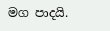මග පාදයි.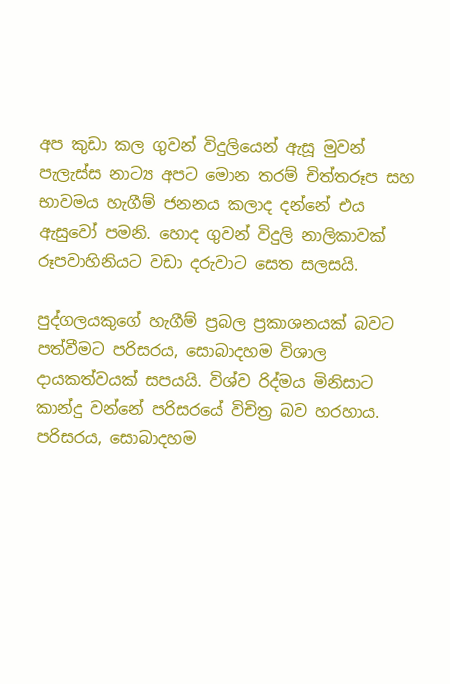අප කුඩා කල ගුවන් විදුලියෙන් ඇසූ මුවන් පැලැස්ස නාට්‍ය අපට මොන තරම් චිත්තරූප සහ භාවමය හැගීම් ජනනය කලාද දන්නේ එය ඇසුවෝ පමනි. හොද ගුවන් විදුලි නාලිකාවක් රූපවාහිනියට වඩා දරුවාට සෙත සලසයි.

පුද්ගලයකුගේ හැගීම් ප්‍රබල ප්‍රකාශනයක් බවට පත්වීමට පරිසරය, සොබාදහම විශාල දායකත්වයක් සපයයි. විශ්ව රිද්මය මිනිසාට කාන්දු වන්නේ පරිසරයේ විචිත්‍ර බව හරහාය. පරිසරය, සොබාදහම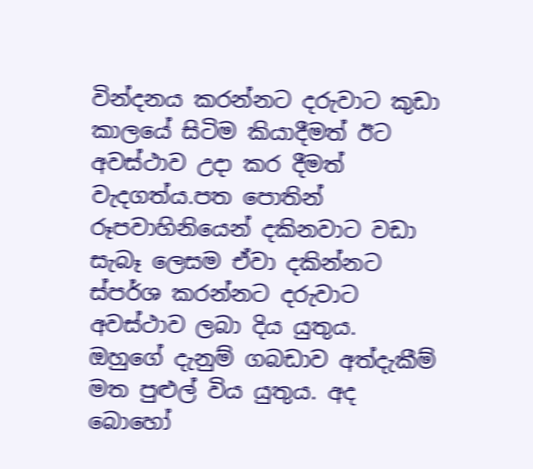වින්දනය කරන්නට දරුවාට කුඩා කාලයේ සිටිම කියාදීමත් ඊට අවස්ථාව උදා කර දීමත් වැදගත්ය.පත පොතින් රූපවාහිනියෙන් දකිනවාට වඩා සැබෑ ලෙසම ඒවා දකින්නට ස්පර්ශ කරන්නට දරුවාට අවස්ථාව ලබා දිය යුතුය. ඔහුගේ දැනුම් ගබඩාව අත්දැකීම් මත පුළුල් විය යුතුය. අද බොහෝ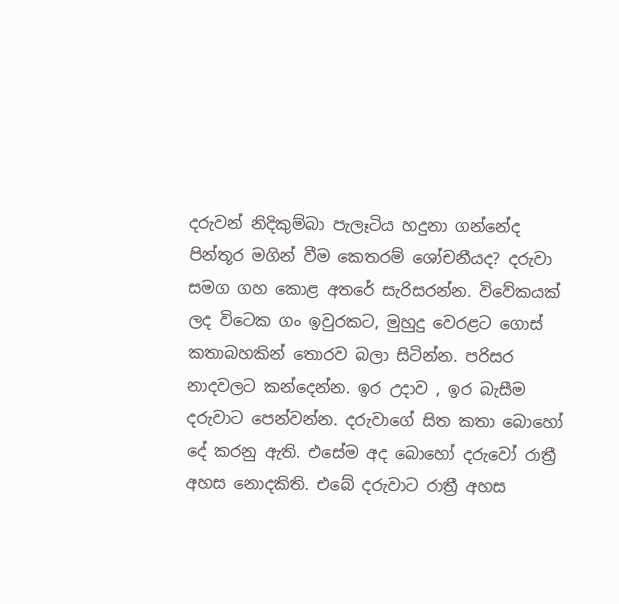දරුවන් නිදිකුම්බා පැලෑටිය හදුනා ගන්නේද පින්තූර මගින් වීම කෙතරම් ශෝචනීයද? දරුවා සමග ගහ කොළ අතරේ සැරිසරන්න. විවේකයක් ලද විටෙක ගං ඉවුරකට, මුහුදු වෙරළට ගොස් කතාබහකින් තොරව බලා සිටින්න. පරිසර නාදවලට කන්දෙන්න. ඉර උදාව , ඉර බැසීම දරුවාට පෙන්වන්න. දරුවාගේ සිත කතා බොහෝ දේ කරනු ඇති. එසේම අද බොහෝ දරුවෝ රාත්‍රී අහස නොදකිති. එබේ දරුවාට රාත්‍රී අහස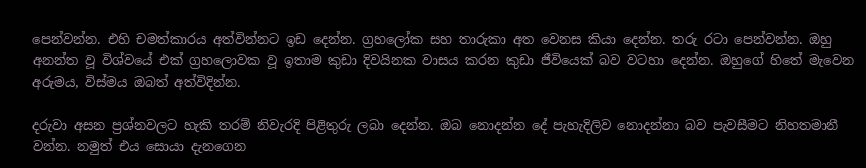පෙන්වන්න. එහි චමත්කාරය අත්වින්නට ඉඩ දෙන්න. ග්‍රහලෝක සහ තාරුකා අත වෙනස කියා දෙන්න. තරු රටා පෙන්වන්න. ඔහු අනන්ත වූ විශ්වයේ එක් ග්‍රහලොවක වූ ඉතාම කුඩා දිවයිනක වාසය කරන කුඩා ජීවියෙක් බව වටහා දෙන්න. ඔහුගේ හිතේ මැවෙන අරුමය, විස්මය ඔබත් අත්විදින්න.

දරුවා අසන ප්‍රශ්නවලට හැකි තරම් නිවැරදි පිළිතුරු ලබා දෙන්න. ඔබ නොදන්න දේ පැහැදිලිව නොදන්නා බව පැවසීමට නිහතමානී වන්න. නමුත් එය සොයා දැනගෙන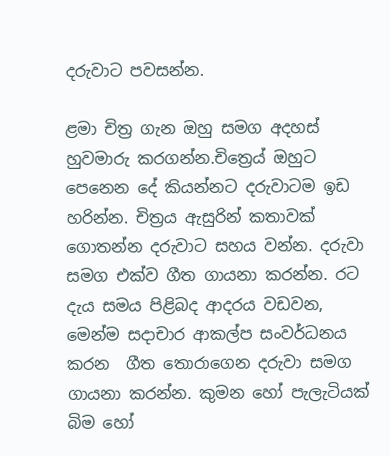දරුවාට පවසන්න.

ළමා චිත්‍ර ගැන ඔහු සමග අදහස් හුවමාරු කරගන්න.චිත්‍රෙය් ඔහුට පෙනෙන දේ කියන්නට දරුවාටම ඉඩ හරින්න. චිත්‍රය ඇසුරින් කතාවක් ගොතන්න දරුවාට සහය වන්න. දරුවා සමග එක්ව ගීත ගායනා කරන්න. රට දැය සමය පිළිබද ආදරය වඩවන, මෙන්ම සදාචාර ආකල්ප සංවර්ධනය කරන  ගීත තොරාගෙන දරුවා සමග ගායනා කරන්න. කුමන හෝ පැලැටියක් බිම හෝ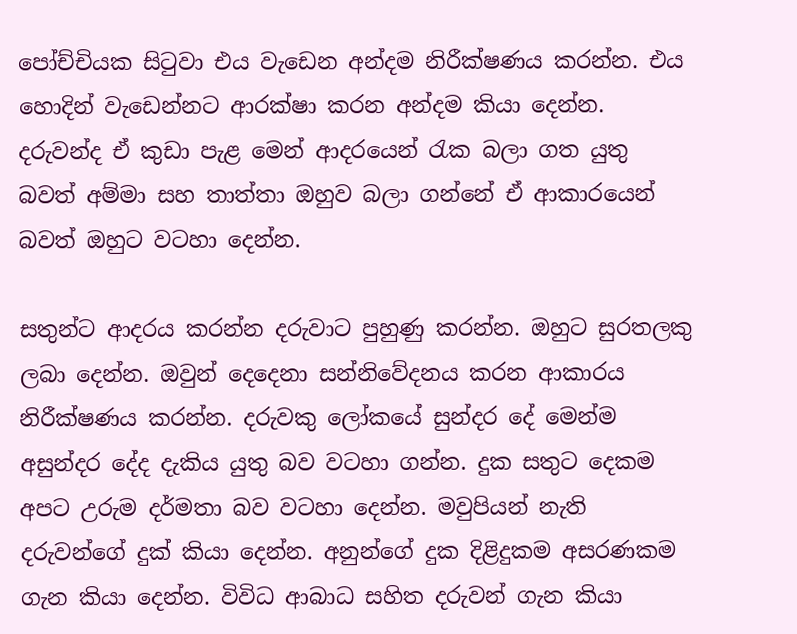පෝච්චියක සිටුවා එය වැඩෙන අන්දම නිරීක්ෂණය කරන්න. එය හොදින් වැඩෙන්නට ආරක්ෂා කරන අන්දම කියා දෙන්න. දරුවන්ද ඒ කුඩා පැළ මෙන් ආදරයෙන් රැක බලා ගත යුතු බවත් අම්මා සහ තාත්තා ඔහුව බලා ගන්නේ ඒ ආකාරයෙන් බවත් ඔහුට වටහා දෙන්න.

සතුන්ට ආදරය කරන්න දරුවාට පුහුණු කරන්න. ඔහුට සුරතලකු ලබා දෙන්න. ඔවුන් දෙදෙනා සන්නිවේදනය කරන ආකාරය නිරීක්ෂණය කරන්න. දරුවකු ලෝකයේ සුන්දර දේ මෙන්ම අසුන්දර දේද දැකිය යුතු බව වටහා ගන්න. දුක සතුට දෙකම අපට උරුම දර්මතා බව වටහා දෙන්න. මවුපියන් නැති දරුවන්ගේ දුක් කියා දෙන්න. අනුන්ගේ දුක දිළිදුකම අසරණකම ගැන කියා දෙන්න. විවිධ ආබාධ සහිත දරුවන් ගැන කියා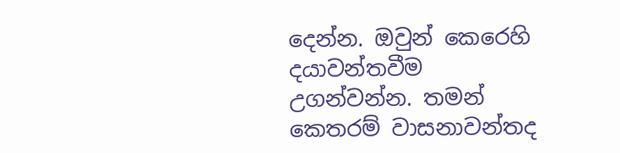දෙන්න. ඔවුන් කෙරෙහි දයාවන්තවීම උගන්වන්න. තමන් කෙතරම් වාසනාවන්තද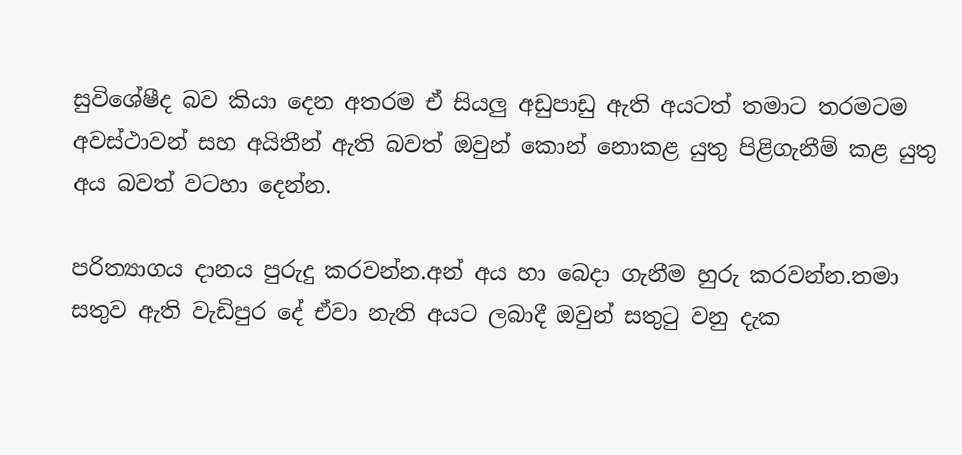සුවිශේෂීද බව කියා දෙන අතරම ඒ සියලු අඩුපාඩු ඇති අයටත් තමාට තරමටම අවස්ථාවන් සහ අයිතීන් ඇති බවත් ඔවුන් කොන් නොකළ යුතු පිළිගැනීම් කළ යුතු අය බවත් වටහා දෙන්න.

පරිත්‍යාගය දානය පුරුදු කරවන්න.අන් අය හා බෙදා ගැනීම හුරු කරවන්න.තමා සතුව ඇති වැඩිපුර දේ ඒවා නැති අයට ලබාදී ඔවුන් සතුටු වනු දැක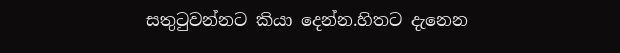සතුටුවන්නට කියා දෙන්න.හිතට දැනෙන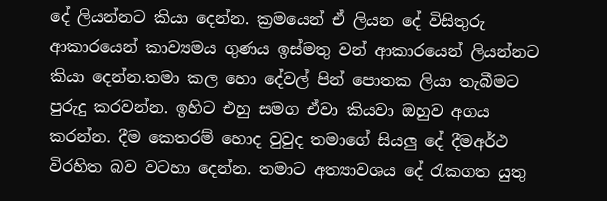දේ ලියන්නට කියා දෙන්න. ක්‍රමයෙන් ඒ ලියන දේ විසිතුරු ආකාරයෙන් කාව්‍යමය ගුණය ඉස්මතු වන් ආකාරයෙන් ලියන්නට කියා දෙන්න.තමා කල හො දේවල් පින් පොතක ලියා තැබීමට පුරුදු කරවන්න. ඉහිට එහු සමග ඒවා කියවා ඔහුව අගය කරන්න. දීම කෙතරම් හොද වුවුද තමාගේ සියලු දේ දීමඅර්ථ විරහිත බව වටහා දෙන්න. තමාට අත්‍යාවශය දේ රැකගත යුතු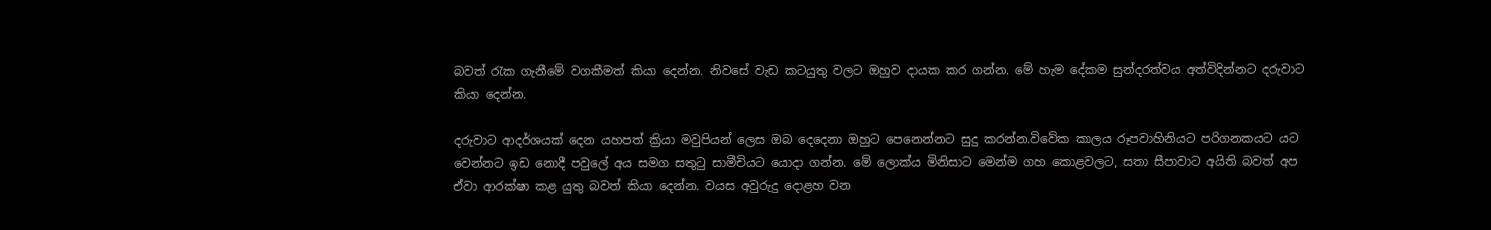බවත් රැක ගැනීමේ වගකීමත් කියා දෙන්න. නිවසේ වැඩ කටයුතු වලට ඔහුව දායක කර ගන්න. මේ හැම දේකම සුන්දරත්වය අත්විදින්නට දරුවාට කියා දෙන්න.

දරුවාට ආදර්ශයක් දෙන යහපත් ක්‍රියා මවුපියන් ලෙස ඔබ දෙදෙනා ඔහුට පෙනෙන්නට සුදු කරන්න.විවේක කාලය රූපවාහිනියට පරිගනකයට යට වෙන්නට ඉඩ නොදී පවුලේ අය සමග සතුටු සාමීචියට යොදා ගන්න. මේ ලොක්ය මිනිසාට මෙන්ම ගහ කොළවලට, සතා සීපාවාට අයිති බවත් අප ඒවා ආරක්ෂා කළ යුතු බවත් කියා දෙන්න. වයස අවුරුදු දොළහ වන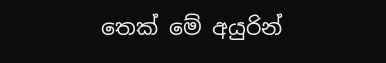තෙක් මේ අයුරින්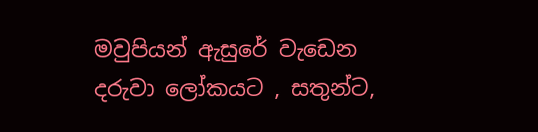මවුපියන් ඇසුරේ වැඩෙන දරුවා ලෝකයට , සතුන්ට,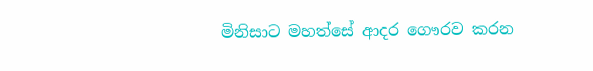මිනිසාට මහත්සේ ආදර ගෞරව කරන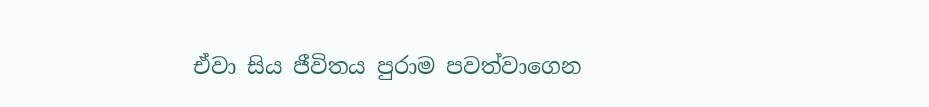ඒවා සිය ජීවිතය පුරාම පවත්වාගෙන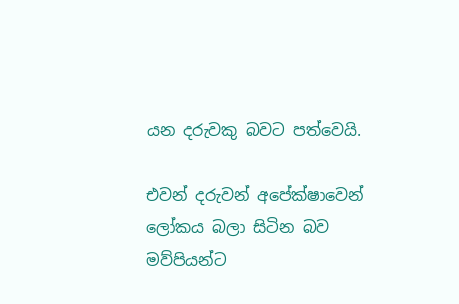යන දරුවකු බවට පත්වෙයි.

එවන් දරුවන් අපේක්ෂාවෙන් ලෝකය බලා සිටින බව මව්පියන්ට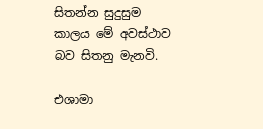සිතන්න සුදුසුම කාලය මේ අවස්ථාව බව සිතනු මැනවි.

එශාමා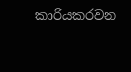කාරියකරවන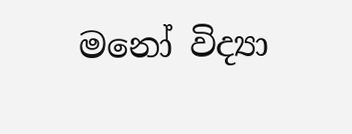මනෝ විද්‍යා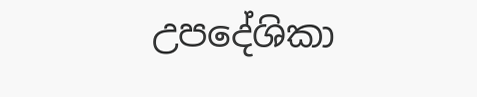උපදේශිකා